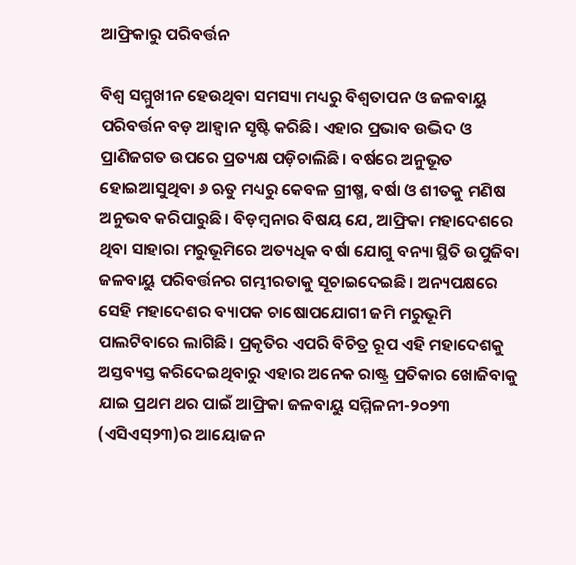ଆଫ୍ରିକାରୁ ପରିବର୍ତ୍ତନ

ବିଶ୍ୱ ସମ୍ମୁଖୀନ ହେଉଥିବା ସମସ୍ୟା ମଧ୍ୟରୁ ବିଶ୍ୱତାପନ ଓ ଜଳବାୟୁ ପରିବର୍ତ୍ତନ ବଡ଼ ଆହ୍ବାନ ସୃଷ୍ଟି କରିଛି। ଏହାର ପ୍ରଭାବ ଉଦ୍ଭିଦ ଓ ପ୍ରାଣିଜଗତ ଉପରେ ପ୍ରତ୍ୟକ୍ଷ ପଡ଼ିଚାଲିଛି। ବର୍ଷରେ ଅନୁଭୂତ ହୋଇଆସୁଥିବା ୬ ଋତୁ ମଧ୍ୟରୁ କେବଳ ଗ୍ରୀଷ୍ମ, ବର୍ଷା ଓ ଶୀତକୁ ମଣିଷ ଅନୁଭବ କରିପାରୁଛି। ବିଡ଼ମ୍ବନାର ବିଷୟ ଯେ, ଆଫ୍ରିକା ମହାଦେଶରେ ଥିବା ସାହାରା ମରୁଭୂମିରେ ଅତ୍ୟଧିକ ବର୍ଷା ଯୋଗୁ ବନ୍ୟା ସ୍ଥିତି ଉପୁଜିବା ଜଳବାୟୁ ପରିବର୍ତ୍ତନର ଗମ୍ଭୀରତାକୁ ସୂଚାଇଦେଇଛି। ଅନ୍ୟପକ୍ଷରେ ସେହି ମହାଦେଶର ବ୍ୟାପକ ଚାଷୋପଯୋଗୀ ଜମି ମରୁଭୂମି ପାଲଟିବାରେ ଲାଗିଛି। ପ୍ରକୃତିର ଏପରି ବିଚିତ୍ର ରୂପ ଏହି ମହାଦେଶକୁ ଅସ୍ତବ୍ୟସ୍ତ କରିଦେଇଥିବାରୁ ଏହାର ଅନେକ ରାଷ୍ଟ୍ର ପ୍ରତିକାର ଖୋଜିବାକୁ ଯାଇ ପ୍ରଥମ ଥର ପାଇଁ ଆଫ୍ରିକା ଜଳବାୟୁ ସମ୍ମିଳନୀ-୨୦୨୩ (ଏସିଏସ୍‌୨୩)ର ଆୟୋଜନ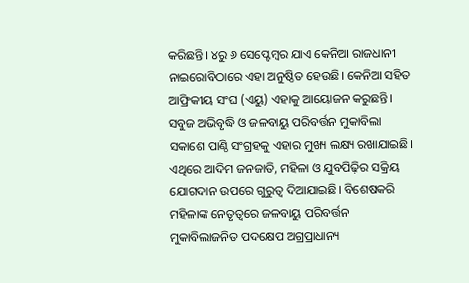କରିଛନ୍ତି। ୪ରୁ ୬ ସେପ୍ଟେମ୍ବର ଯାଏ କେନିଆ ରାଜଧାନୀ ନାଇରୋବିଠାରେ ଏହା ଅନୁଷ୍ଠିତ ହେଉଛି। କେନିଆ ସହିତ ଆଫ୍ରିକୀୟ ସଂଘ (ଏୟୁ) ଏହାକୁ ଆୟୋଜନ କରୁଛନ୍ତି। ସବୁଜ ଅଭିବୃଦ୍ଧି ଓ ଜଳବାୟୁ ପରିବର୍ତ୍ତନ ମୁକାବିଲା ସକାଶେ ପାଣ୍ଠି ସଂଗ୍ରହକୁ ଏହାର ମୁଖ୍ୟ ଲକ୍ଷ୍ୟ ରଖାଯାଇଛି। ଏଥିରେ ଆଦିମ ଜନଜାତି, ମହିଳା ଓ ଯୁବପିଢ଼ିର ସକ୍ରିୟ ଯୋଗଦାନ ଉପରେ ଗୁରୁତ୍ୱ ଦିଆଯାଇଛି। ବିଶେଷକରି ମହିଳାଙ୍କ ନେତୃତ୍ୱରେ ଜଳବାୟୁ ପରିବର୍ତ୍ତନ ମୁକାବିଲାଜନିତ ପଦକ୍ଷେପ ଅଗ୍ରପ୍ରାଧାନ୍ୟ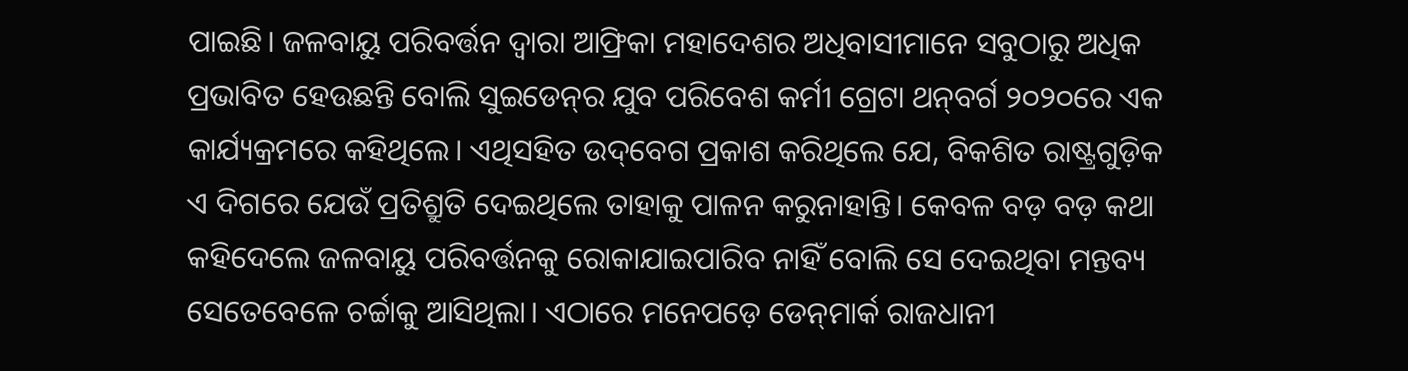ପାଇଛି। ଜଳବାୟୁ ପରିବର୍ତ୍ତନ ଦ୍ୱାରା ଆଫ୍ରିକା ମହାଦେଶର ଅଧିବାସୀମାନେ ସବୁଠାରୁ ଅଧିକ ପ୍ରଭାବିତ ହେଉଛନ୍ତି ବୋଲି ସୁଇଡେନ୍‌ର ଯୁବ ପରିବେଶ କର୍ମୀ ଗ୍ରେଟା ଥନ୍‌ବର୍ଗ ୨୦୨୦ରେ ଏକ କାର୍ଯ୍ୟକ୍ରମରେ କହିଥିଲେ। ଏଥିସହିତ ଉଦ୍‌ବେଗ ପ୍ରକାଶ କରିଥିଲେ ଯେ, ବିକଶିତ ରାଷ୍ଟ୍ରଗୁଡ଼ିକ ଏ ଦିଗରେ ଯେଉଁ ପ୍ରତିଶ୍ରୁତି ଦେଇଥିଲେ ତାହାକୁ ପାଳନ କରୁନାହାନ୍ତି। କେବଳ ବଡ଼ ବଡ଼ କଥା କହିଦେଲେ ଜଳବାୟୁ ପରିବର୍ତ୍ତନକୁ ରୋକାଯାଇପାରିବ ନାହିଁ ବୋଲି ସେ ଦେଇଥିବା ମନ୍ତବ୍ୟ ସେତେବେଳେ ଚର୍ଚ୍ଚାକୁ ଆସିଥିଲା। ଏଠାରେ ମନେପଡ଼େ ଡେନ୍‌ମାର୍କ ରାଜଧାନୀ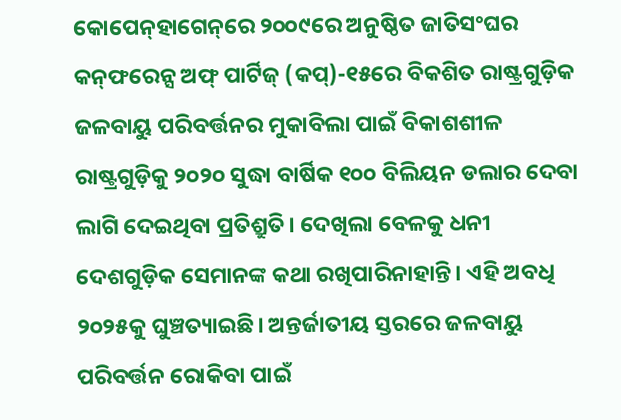କୋପେନ୍‌ହାଗେନ୍‌ରେ ୨୦୦୯ରେ ଅନୁଷ୍ଠିତ ଜାତିସଂଘର କନ୍‌ଫରେନ୍ସ ଅଫ୍‌ ପାର୍ଟିଜ୍‌ (କପ୍‌)-୧୫ରେ ବିକଶିତ ରାଷ୍ଟ୍ରଗୁଡ଼ିକ ଜଳବାୟୁ ପରିବର୍ତ୍ତନର ମୁକାବିଲା ପାଇଁ ବିକାଶଶୀଳ ରାଷ୍ଟ୍ରଗୁଡ଼ିକୁ ୨୦୨୦ ସୁଦ୍ଧା ବାର୍ଷିକ ୧୦୦ ବିଲିୟନ ଡଲାର ଦେବା ଲାଗି ଦେଇଥିବା ପ୍ରତିଶ୍ରୁତି। ଦେଖିଲା ବେଳକୁ ଧନୀ ଦେଶଗୁଡ଼ିକ ସେମାନଙ୍କ କଥା ରଖିପାରିନାହାନ୍ତି। ଏହି ଅବଧି ୨୦୨୫କୁ ଘୁଞ୍ଚତ୍ୟାଇଛି। ଅନ୍ତର୍ଜାତୀୟ ସ୍ତରରେ ଜଳବାୟୁ ପରିବର୍ତ୍ତନ ରୋକିବା ପାଇଁ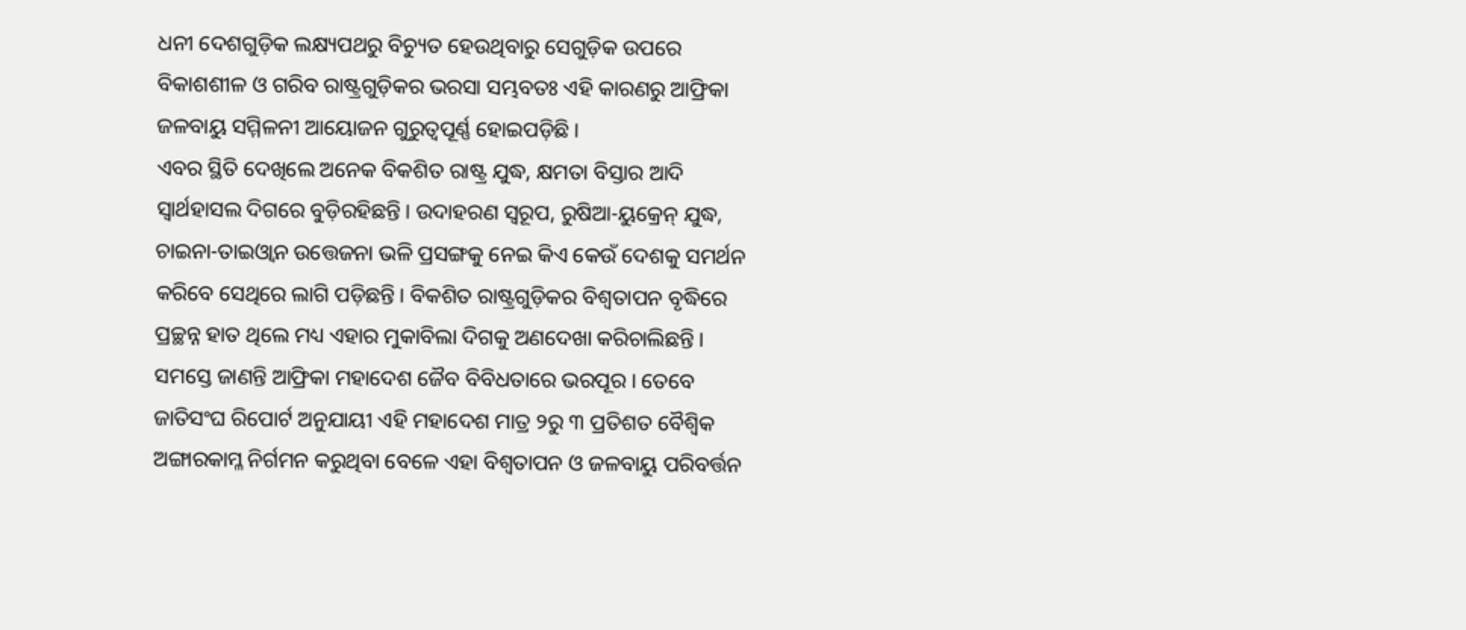ଧନୀ ଦେଶଗୁଡ଼ିକ ଲକ୍ଷ୍ୟପଥରୁ ବିଚ୍ୟୁତ ହେଉଥିବାରୁ ସେଗୁଡ଼ିକ ଉପରେ ବିକାଶଶୀଳ ଓ ଗରିବ ରାଷ୍ଟ୍ରଗୁଡ଼ିକର ଭରସା ସମ୍ଭବତଃ ଏହି କାରଣରୁ ଆଫ୍ରିକା ଜଳବାୟୁ ସମ୍ମିଳନୀ ଆୟୋଜନ ଗୁରୁତ୍ୱପୂର୍ଣ୍ଣ ହୋଇପଡ଼ିଛି।
ଏବର ସ୍ଥିତି ଦେଖିଲେ ଅନେକ ବିକଶିତ ରାଷ୍ଟ୍ର ଯୁଦ୍ଧ, କ୍ଷମତା ବିସ୍ତାର ଆଦି ସ୍ବାର୍ଥହାସଲ ଦିଗରେ ବୁଡ଼ିରହିଛନ୍ତି। ଉଦାହରଣ ସ୍ବରୂପ, ରୁଷିଆ-ୟୁକ୍ରେନ୍‌ ଯୁଦ୍ଧ, ଚାଇନା-ତାଇଓ୍ବାନ ଉତ୍ତେଜନା ଭଳି ପ୍ରସଙ୍ଗକୁ ନେଇ କିଏ କେଉଁ ଦେଶକୁ ସମର୍ଥନ କରିବେ ସେଥିରେ ଲାଗି ପଡ଼ିଛନ୍ତି। ବିକଶିତ ରାଷ୍ଟ୍ରଗୁଡ଼ିକର ବିଶ୍ୱତାପନ ବୃଦ୍ଧିରେ ପ୍ରଚ୍ଛନ୍ନ ହାତ ଥିଲେ ମଧ୍ୟ ଏହାର ମୁକାବିଲା ଦିଗକୁ ଅଣଦେଖା କରିଚାଲିଛନ୍ତି। ସମସ୍ତେ ଜାଣନ୍ତି ଆଫ୍ରିକା ମହାଦେଶ ଜୈବ ବିବିଧତାରେ ଭରପୂର। ତେବେ ଜାତିସଂଘ ରିପୋର୍ଟ ଅନୁଯାୟୀ ଏହି ମହାଦେଶ ମାତ୍ର ୨ରୁ ୩ ପ୍ରତିଶତ ବୈଶ୍ୱିକ ଅଙ୍ଗାରକାମ୍ଳ ନିର୍ଗମନ କରୁଥିବା ବେଳେ ଏହା ବିଶ୍ୱତାପନ ଓ ଜଳବାୟୁ ପରିବର୍ତ୍ତନ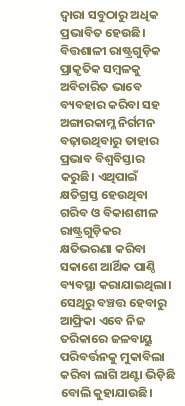ଦ୍ୱାରା ସବୁଠାରୁ ଅଧିକ ପ୍ରଭାବିତ ହେଉଛି। ବିତ୍ତଶାଳୀ ରାଷ୍ଟ୍ରଗୁଡ଼ିକ ପ୍ରାକୃତିକ ସମ୍ବଳକୁ ଅବିଚାରିତ ଭାବେ ବ୍ୟବହାର କରିବା ସହ ଅଙ୍ଗାରକାମ୍ଳ ନିର୍ଗମନ ବଢ଼ାଉଥିବାରୁ ତାହାର ପ୍ରଭାବ ବିଶ୍ୱବିସ୍ତାର କରୁଛି। ଏଥିପାଇଁ କ୍ଷତିଗ୍ରସ୍ତ ହେଉଥିବା ଗରିବ ଓ ବିକାଶଶୀଳ ରାଷ୍ଟ୍ରଗୁଡ଼ିକର କ୍ଷତିଭରଣା କରିବା ସକାଶେ ଆର୍ଥିକ ପାଣ୍ଠି ବ୍ୟବସ୍ଥା କରାଯାଇଥିଲା। ସେଥିରୁ ବଞ୍ଚତ୍ତ ହେବାରୁ ଆଫ୍ରିକା ଏବେ ନିଜ ତରିକାରେ ଜଳବାୟୁ ପରିବର୍ତ୍ତନକୁ ମୁକାବିଲା କରିବା ଲାଗି ଅଣ୍ଟା ଭିଡ଼ିଛି ବୋଲି କୁହାଯାଉଛି।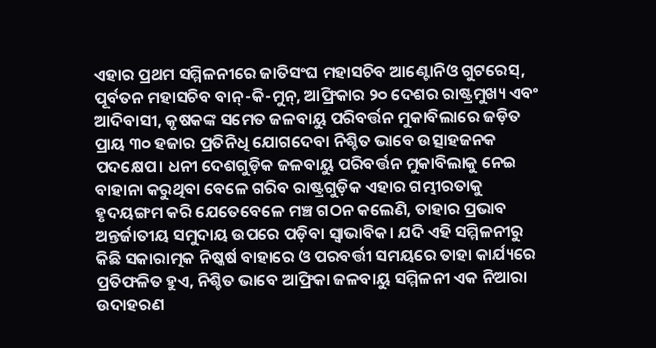ଏହାର ପ୍ରଥମ ସମ୍ମିଳନୀରେ ଜାତିସଂଘ ମହାସଚିବ ଆଣ୍ଟୋନିଓ ଗୁଟରେସ୍‌, ପୂର୍ବତନ ମହାସଚିବ ବାନ୍‌-କି-ମୁନ୍‌, ଆଫ୍ରିକାର ୨୦ ଦେଶର ରାଷ୍ଟ୍ରମୁଖ୍ୟ ଏବଂ ଆଦିବାସୀ, କୃଷକଙ୍କ ସମେତ ଜଳବାୟୁ ପରିବର୍ତ୍ତନ ମୁକାବିଲାରେ ଜଡ଼ିତ ପ୍ରାୟ ୩୦ ହଜାର ପ୍ରତିନିଧି ଯୋଗଦେବା ନିଶ୍ଚିତ ଭାବେ ଉତ୍ସାହଜନକ ପଦକ୍ଷେପ। ଧନୀ ଦେଶଗୁଡ଼ିକ ଜଳବାୟୁ ପରିବର୍ତ୍ତନ ମୁକାବିଲାକୁ ନେଇ ବାହାନା କରୁଥିବା ବେଳେ ଗରିବ ରାଷ୍ଟ୍ରଗୁଡ଼ିକ ଏହାର ଗମ୍ଭୀରତାକୁ ହୃଦୟଙ୍ଗମ କରି ଯେତେବେଳେ ମଞ୍ଚ ଗଠନ କଲେଣି, ତାହାର ପ୍ରଭାବ ଅନ୍ତର୍ଜାତୀୟ ସମୁଦାୟ ଉପରେ ପଡ଼ିବା ସ୍ବାଭାବିକ। ଯଦି ଏହି ସମ୍ମିଳନୀରୁ କିଛି ସକାରାତ୍ମକ ନିଷ୍କର୍ଷ ବାହାରେ ଓ ପରବର୍ତ୍ତୀ ସମୟରେ ତାହା କାର୍ଯ୍ୟରେ ପ୍ରତିଫଳିତ ହୁଏ, ନିଶ୍ଚିତ ଭାବେ ଆଫ୍ରିକା ଜଳବାୟୁ ସମ୍ମିଳନୀ ଏକ ନିଆରା ଉଦାହରଣ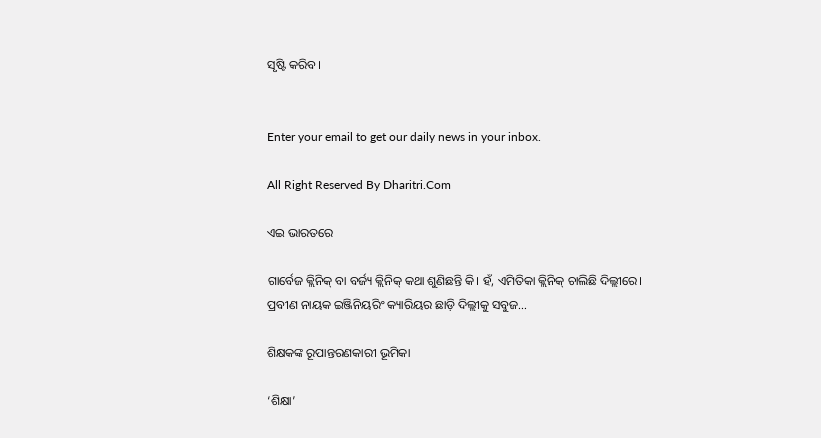ସୃଷ୍ଟି କରିବ।


Enter your email to get our daily news in your inbox.

All Right Reserved By Dharitri.Com

ଏଇ ଭାରତରେ

ଗାର୍ବେଜ କ୍ଲିନିକ୍‌ ବା ବର୍ଜ୍ୟ କ୍ଲିନିକ୍‌ କଥା ଶୁଣିଛନ୍ତି କି। ହଁ, ଏମିତିକା କ୍ଲିନିକ୍‌ ଚାଲିଛି ଦିଲ୍ଲୀରେ। ପ୍ରବୀଣ ନାୟକ ଇଞ୍ଜିନିୟରିଂ କ୍ୟାରିୟର ଛାଡ଼ି ଦିଲ୍ଲୀକୁ ସବୁଜ…

ଶିକ୍ଷକଙ୍କ ରୂପାନ୍ତରଣକାରୀ ଭୂମିକା

‘ଶିକ୍ଷା’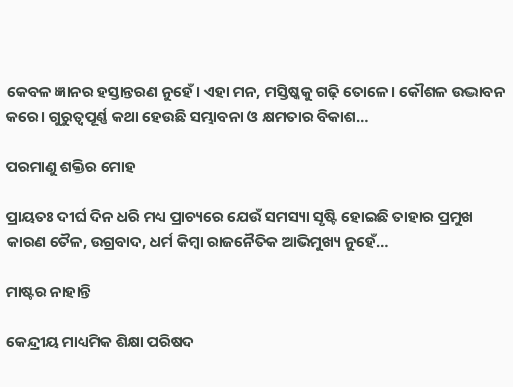କେବଳ ଜ୍ଞାନର ହସ୍ତାନ୍ତରଣ ନୁହେଁ। ଏହା ମନ, ମସ୍ତିଷ୍କକୁ ଗଢ଼ି ତୋଳେ। କୌଶଳ ଉଦ୍ଭାବନ କରେ। ଗୁରୁତ୍ୱପୂର୍ଣ୍ଣ କଥା ହେଉଛି ସମ୍ଭାବନା ଓ କ୍ଷମତାର ବିକାଶ…

ପରମାଣୁ ଶକ୍ତିର ମୋହ

ପ୍ରାୟତଃ ଦୀର୍ଘ ଦିନ ଧରି ମଧ୍ୟ ପ୍ରାଚ୍ୟରେ ଯେଉଁ ସମସ୍ୟା ସୃଷ୍ଟି ହୋଇଛି ତାହାର ପ୍ରମୁଖ କାରଣ ତୈଳ, ଉଗ୍ରବାଦ, ଧର୍ମ କିମ୍ବା ରାଜନୈତିକ ଆଭିମୁଖ୍ୟ ନୁହେଁ…

ମାଷ୍ଟର ନାହାନ୍ତି

କେନ୍ଦ୍ରୀୟ ମାଧ୍ୟମିକ ଶିକ୍ଷା ପରିଷଦ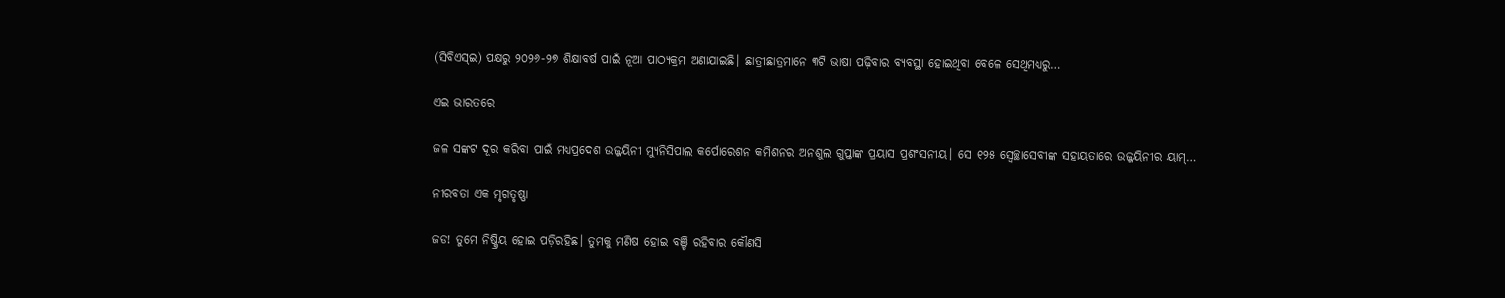(ସିବିଏସ୍‌ଇ) ପକ୍ଷରୁ ୨୦୨୬-୨୭ ଶିକ୍ଷାବର୍ଷ ପାଇଁ ନୂଆ ପାଠ୍ୟକ୍ରମ ଅଣାଯାଇଛି। ଛାତ୍ରୀଛାତ୍ରମାନେ ୩ଟି ଭାଷା ପଢ଼ିବାର ବ୍ୟବସ୍ଥା ହୋଇଥିବା ବେଳେ ସେଥିମଧ୍ୟରୁ…

ଏଇ ଭାରତରେ

ଜଳ ସଙ୍କଟ ଦୂର କରିବା ପାଇଁ ମଧ୍ୟପ୍ରଦେଶ ଉଜ୍ଜୟିନୀ ମ୍ୟୁନିସିପାଲ କର୍ପୋରେଶନ କମିଶନର ଅନଶୁଲ ଗୁପ୍ତାଙ୍କ ପ୍ରୟାସ ପ୍ରଶଂସନୀୟ। ସେ ୧୨୫ ସ୍ବେଚ୍ଛାସେବୀଙ୍କ ସହାୟତାରେ ଉଜ୍ଜୟିନୀର ୟାମ୍‌…

ନୀରବତା ଏକ ମୃଗତୃଷ୍ଣା

ଜଡ! ତୁମେ ନିଷ୍କ୍ରିୟ ହୋଇ ପଡ଼ିରହିଛ। ତୁମକୁ ମଣିଷ ହୋଇ ବଞ୍ଚି ରହିବାର କୌଣସି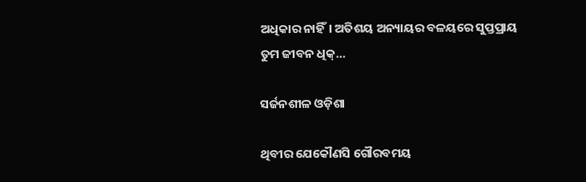ଅଧିକାର ନାହିଁ। ଅତିଶୟ ଅନ୍ୟାୟର ବଳୟରେ ସୁପ୍ତପ୍ରାୟ ତୁମ ଜୀବନ ଧିକ୍‌…

ସର୍ଜନଶୀଳ ଓଡ଼ିଶା

ଥିବୀର ଯେକୌଣସି ଗୌରବମୟ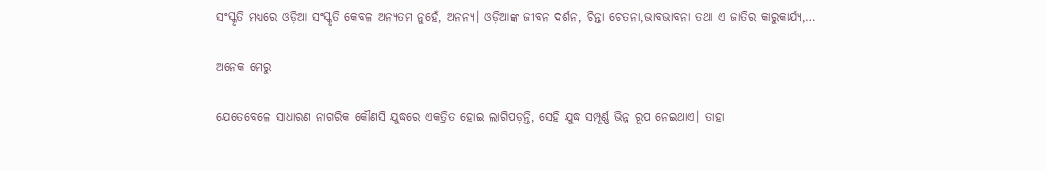ସଂସ୍କୃତି ମଧ୍ୟରେ ଓଡ଼ିଆ ସଂସ୍କୃତି କେବଳ ଅନ୍ୟତମ ନୁହେଁ, ଅନନ୍ୟ। ଓଡ଼ିଆଙ୍କ ଜୀବନ ଦର୍ଶନ, ଚିନ୍ତା ଚେତନା,ଭାବଭାବନା ତଥା ଏ ଜାତିର କାରୁକାର୍ଯ୍ୟ,…

ଅନେକ ମେରୁ

ଯେତେବେଳେ ସାଧାରଣ ନାଗରିକ କୌଣସି ଯୁଦ୍ଧରେ ଏକତ୍ରିତ ହୋଇ ଲାଗିପଡ଼ନ୍ତି, ସେହି ଯୁଦ୍ଧ ସମ୍ପୂର୍ଣ୍ଣ ଭିନ୍ନ ରୂପ ନେଇଥାଏ। ତାହା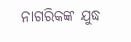ନାଗରିକଙ୍କ ଯୁଦ୍ଧ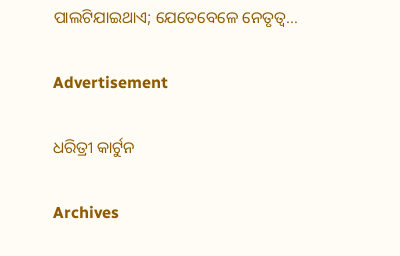ପାଲଟିଯାଇଥାଏ; ଯେତେବେଳେ ନେତୃତ୍ୱ…

Advertisement

ଧରିତ୍ରୀ କାର୍ଟୁନ

Archives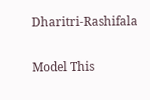Dharitri-Rashifala

Model This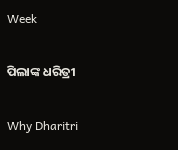Week

ପିଲାଙ୍କ ଧରିତ୍ରୀ

Why Dharitri